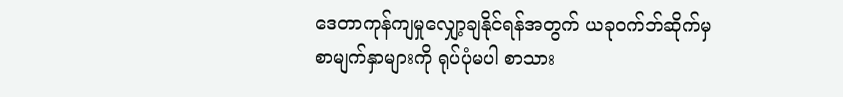ဒေတာကုန်ကျမှုလျှော့ချနိုင်ရန်အတွက် ယခုဝက်ဘ်ဆိုက်မှ စာမျက်နှာများကို ရုပ်ပုံမပါ စာသား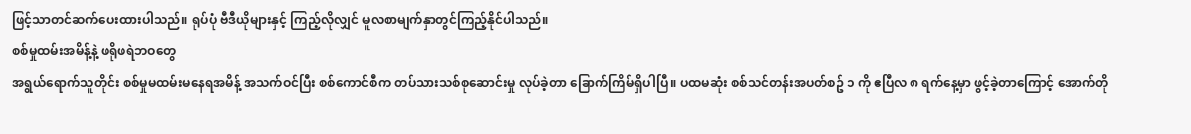ဖြင့်သာတင်ဆက်ပေးထားပါသည်။ ရုပ်ပုံ ဗီဒီယိုများနှင့် ကြည့်လိုလျှင် မူလစာမျက်နှာတွင်ကြည့်နိုင်ပါသည်။
စစ်မှုထမ်းအမိန့်နဲ့ ဖရိုဖရဲဘဝတွေ
အရွယ်ရောက်သူတိုင်း စစ်မှုမထမ်းမနေရအမိန့် အသက်ဝင်ပြီး စစ်ကောင်စီက တပ်သားသစ်စုဆောင်းမှု လုပ်ခဲ့တာ ခြောက်ကြိမ်ရှိပါပြီ။ ပထမဆုံး စစ်သင်တန်းအပတ်စဥ် ၁ ကို ဧပြီလ ၈ ရက်နေ့မှာ ဖွင့်ခဲ့တာကြောင့် အောက်တို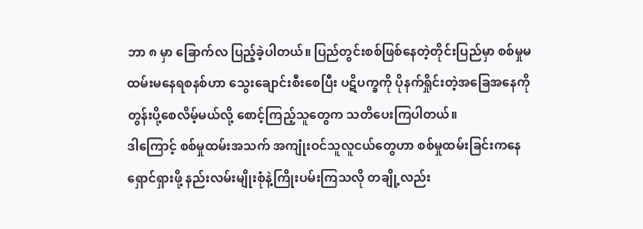ဘာ ၈ မှာ ခြောက်လ ပြည့်ခဲ့ပါတယ်။ ပြည်တွင်းစစ်ဖြစ်နေတဲ့တိုင်းပြည်မှာ စစ်မှုမထမ်းမနေရစနစ်ဟာ သွေးချောင်းစီးစေပြီး ပဋိပက္ခကို ပိုနက်ရှိုင်းတဲ့အခြေအနေကို တွန်းပို့စေလိမ့်မယ်လို့ စောင့်ကြည့်သူတွေက သတိပေးကြပါတယ်။
ဒါကြောင့် စစ်မှုထမ်းအသက် အကျုံးဝင်သူလူငယ်တွေဟာ စစ်မှုထမ်းခြင်းကနေ ရှောင်ရှားဖို့ နည်းလမ်းမျိုးစုံနဲ့ကြိုးပမ်းကြသလို တချို့လည်း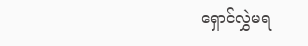ရှောင်လွှဲမရ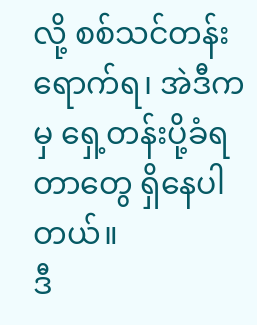လို့ စစ်သင်တန်း ရောက်ရ၊ အဲဒီကမှ ရှေ့တန်းပို့ခံရတာတွေ ရှိနေပါတယ်။
ဒီ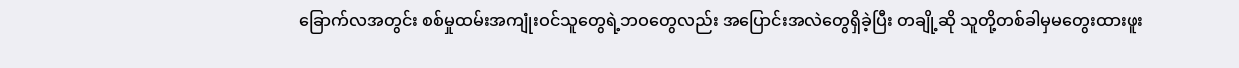ခြောက်လအတွင်း စစ်မှုထမ်းအကျုံးဝင်သူတွေရဲ့ဘဝတွေလည်း အပြောင်းအလဲတွေရှိခဲ့ပြီး တချို့ဆို သူတို့တစ်ခါမှမတွေးထားဖူး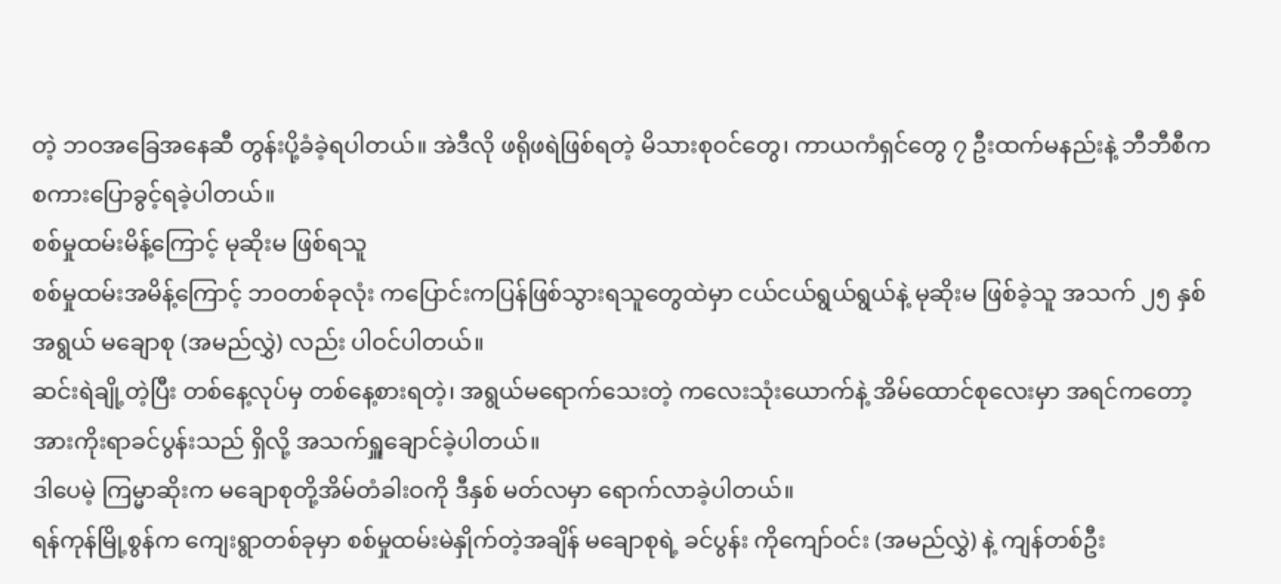တဲ့ ဘဝအခြေအနေဆီ တွန်းပို့ခံခဲ့ရပါတယ်။ အဲဒီလို ဖရိုဖရဲဖြစ်ရတဲ့ မိသားစုဝင်တွေ၊ ကာယကံရှင်တွေ ၇ ဦးထက်မနည်းနဲ့ ဘီဘီစီက စကားပြောခွင့်ရခဲ့ပါတယ်။
စစ်မှုထမ်းမိန့်ကြောင့် မုဆိုးမ ဖြစ်ရသူ
စစ်မှုထမ်းအမိန့်ကြောင့် ဘဝတစ်ခုလုံး ကပြောင်းကပြန်ဖြစ်သွားရသူတွေထဲမှာ ငယ်ငယ်ရွယ်ရွယ်နဲ့ မုဆိုးမ ဖြစ်ခဲ့သူ အသက် ၂၅ နှစ်အရွယ် မချောစု (အမည်လွှဲ) လည်း ပါဝင်ပါတယ်။
ဆင်းရဲချို့တဲ့ပြီး တစ်နေ့လုပ်မှ တစ်နေ့စားရတဲ့၊ အရွယ်မရောက်သေးတဲ့ ကလေးသုံးယောက်နဲ့ အိမ်ထောင်စုလေးမှာ အရင်ကတော့ အားကိုးရာခင်ပွန်းသည် ရှိလို့ အသက်ရှူချောင်ခဲ့ပါတယ်။
ဒါပေမဲ့ ကြမ္မာဆိုးက မချောစုတို့အိမ်တံခါးဝကို ဒီနှစ် မတ်လမှာ ရောက်လာခဲ့ပါတယ်။
ရန်ကုန်မြို့စွန်က ကျေးရွာတစ်ခုမှာ စစ်မှုထမ်းမဲနှိုက်တဲ့အချိန် မချောစုရဲ့ ခင်ပွန်း ကိုကျော်ဝင်း (အမည်လွှဲ) နဲ့ ကျန်တစ်ဦး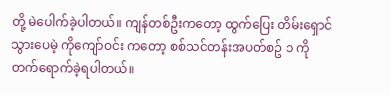တို့ မဲပေါက်ခဲ့ပါတယ်။ ကျန်တစ်ဦးကတော့ ထွက်ပြေး တိမ်းရှောင်သွားပေမဲ့ ကိုကျော်ဝင်း ကတော့ စစ်သင်တန်းအပတ်စဥ် ၁ ကို တက်ရောက်ခဲ့ရပါတယ်။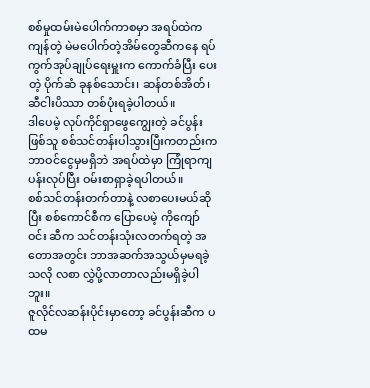စစ်မှုထမ်းမဲပေါက်ကာစမှာ အရပ်ထဲက ကျန်တဲ့ မဲမပေါက်တဲ့အိမ်တွေဆီကနေ ရပ်ကွက်အုပ်ချုပ်ရေးမှူးက ကောက်ခံပြီး ပေးတဲ့ ပိုက်ဆံ ခုနစ်သောင်း၊ ဆန်တစ်အိတ်၊ ဆီငါးပိဿာ တစ်ပုံးရခဲ့ပါတယ်။
ဒါပေမဲ့ လုပ်ကိုင်ရှာဖွေကျွေးတဲ့ ခင်ပွန်းဖြစ်သူ စစ်သင်တန်းပါသွားပြီးကတည်းက ဘာဝင်ငွေမှမရှိဘဲ အရပ်ထဲမှာ ကြုံရာကျပန်းလုပ်ပြီး ဝမ်းစာရှာခဲ့ရပါတယ်။
စစ်သင်တန်းတက်တာနဲ့ လစာပေးမယ်ဆိုပြီး စစ်ကောင်စီက ပြောပေမဲ့ ကိုကျော်ဝင်း ဆီက သင်တန်းသုံးလတက်ရတဲ့ အတောအတွင်း ဘာအဆက်အသွယ်မှမရခဲ့သလို လစာ လွှဲပို့လာတာလည်းမရှိခဲ့ပါဘူး။
ဇူလိုင်လဆန်းပိုင်းမှာတော့ ခင်ပွန်းဆီက ပထမ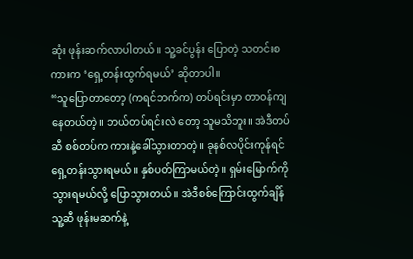ဆုံး ဖုန်းဆက်လာပါတယ်။ သူ့ခင်ပွန်း ပြောတဲ့ သတင်းစကားက ‘ရှေ့တန်းထွက်ရမယ်’ ဆိုတာပါ။
“သူပြောတာတော့ (ကရင်ဘက်က) တပ်ရင်းမှာ တာဝန်ကျနေတယ်တဲ့။ ဘယ်တပ်ရင်းလဲ တော့ သူမသိဘူး။ အဲဒီတပ်ဆီ စစ်တပ်က ကားနဲ့ခေါ်သွားတာတဲ့။ ခုနစ်လပိုင်းကုန်ရင် ရှေ့တန်းသွားရမယ်။ နှစ်ပတ်ကြာမယ်တဲ့။ ရှမ်းမြောက်ကို သွားရမယ်လို့ ပြောသွားတယ်။ အဲဒီစစ်ကြောင်းထွက်ချိန် သူ့ဆီ ဖုန်းမဆက်နဲ့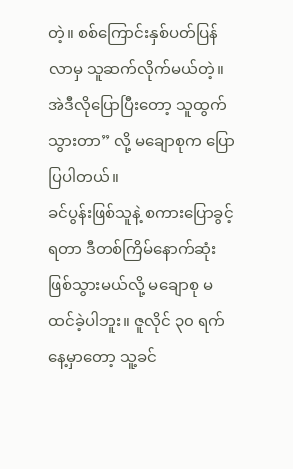တဲ့။ စစ်ကြောင်းနှစ်ပတ်ပြန်လာမှ သူဆက်လိုက်မယ်တဲ့။ အဲဒီလိုပြောပြီးတော့ သူထွက်သွားတာ” လို့ မချောစုက ပြောပြပါတယ်။
ခင်ပွန်းဖြစ်သူနဲ့ စကားပြောခွင့်ရတာ ဒီတစ်ကြိမ်နောက်ဆုံးဖြစ်သွားမယ်လို့ မချောစု မထင်ခဲ့ပါဘူး။ ဇူလိုင် ၃၀ ရက်နေ့မှာတော့ သူ့ခင်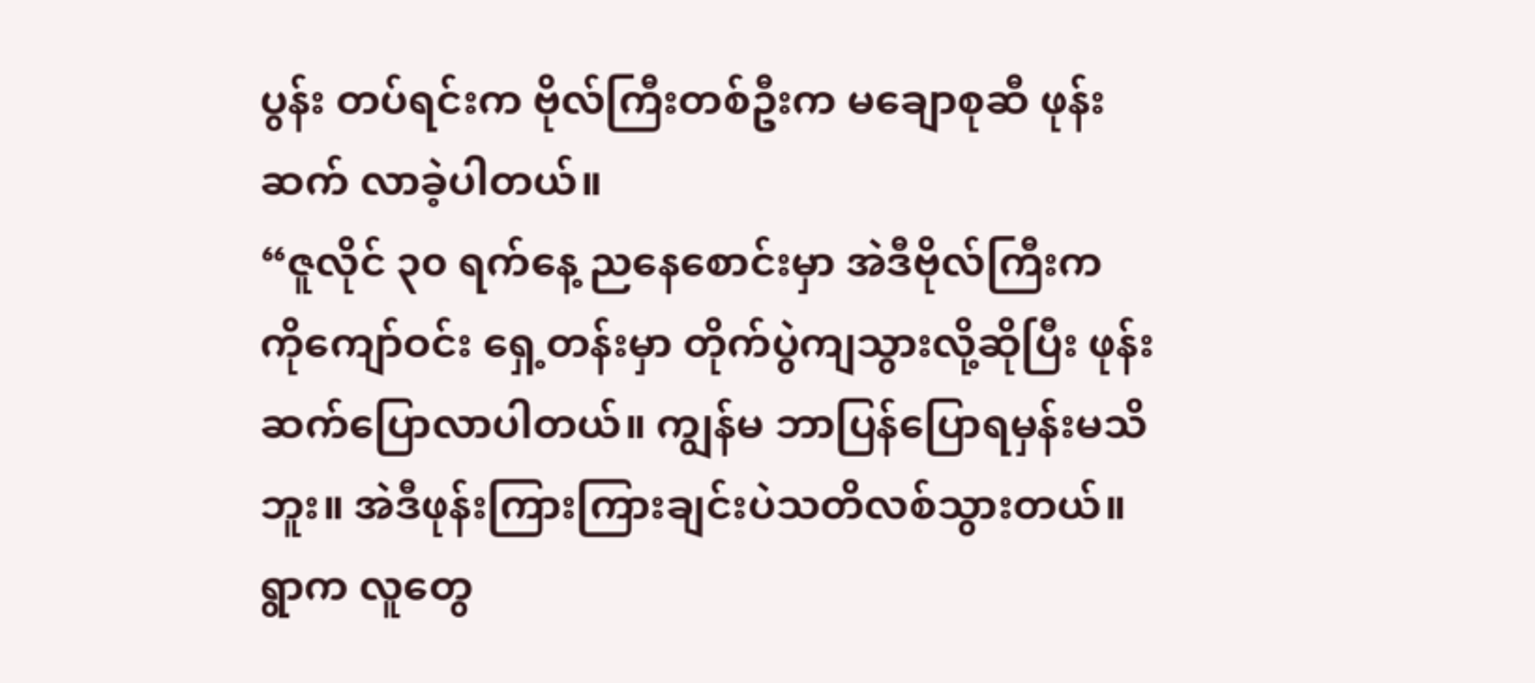ပွန်း တပ်ရင်းက ဗိုလ်ကြီးတစ်ဦးက မချောစုဆီ ဖုန်းဆက် လာခဲ့ပါတယ်။
“ဇူလိုင် ၃၀ ရက်နေ့ ညနေစောင်းမှာ အဲဒီဗိုလ်ကြီးက ကိုကျော်ဝင်း ရှေ့တန်းမှာ တိုက်ပွဲကျသွားလို့ဆိုပြီး ဖုန်းဆက်ပြောလာပါတယ်။ ကျွန်မ ဘာပြန်ပြောရမှန်းမသိဘူး။ အဲဒီဖုန်းကြားကြားချင်းပဲသတိလစ်သွားတယ်။ ရွာက လူတွေ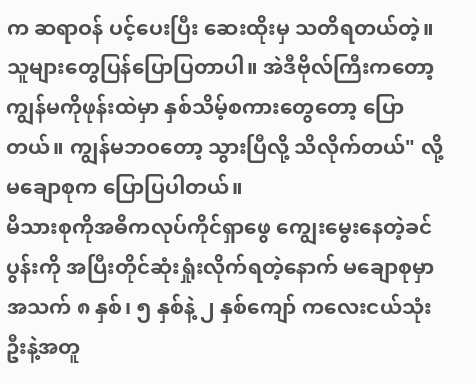က ဆရာဝန် ပင့်ပေးပြီး ဆေးထိုးမှ သတိရတယ်တဲ့။ သူများတွေပြန်ပြောပြတာပါ။ အဲဒီဗိုလ်ကြီးကတော့ ကျွန်မကိုဖုန်းထဲမှာ နှစ်သိမ့်စကားတွေတော့ ပြောတယ်။ ကျွန်မဘဝတော့ သွားပြီလို့ သိလိုက်တယ်" လို့ မချောစုက ပြောပြပါတယ်။
မိသားစုကိုအဓိကလုပ်ကိုင်ရှာဖွေ ကျွေးမွေးနေတဲ့ခင်ပွန်းကို အပြီးတိုင်ဆုံးရှုံးလိုက်ရတဲ့နောက် မချောစုမှာ အသက် ၈ နှစ်၊ ၅ နှစ်နဲ့ ၂ နှစ်ကျော် ကလေးငယ်သုံးဦးနဲ့အတူ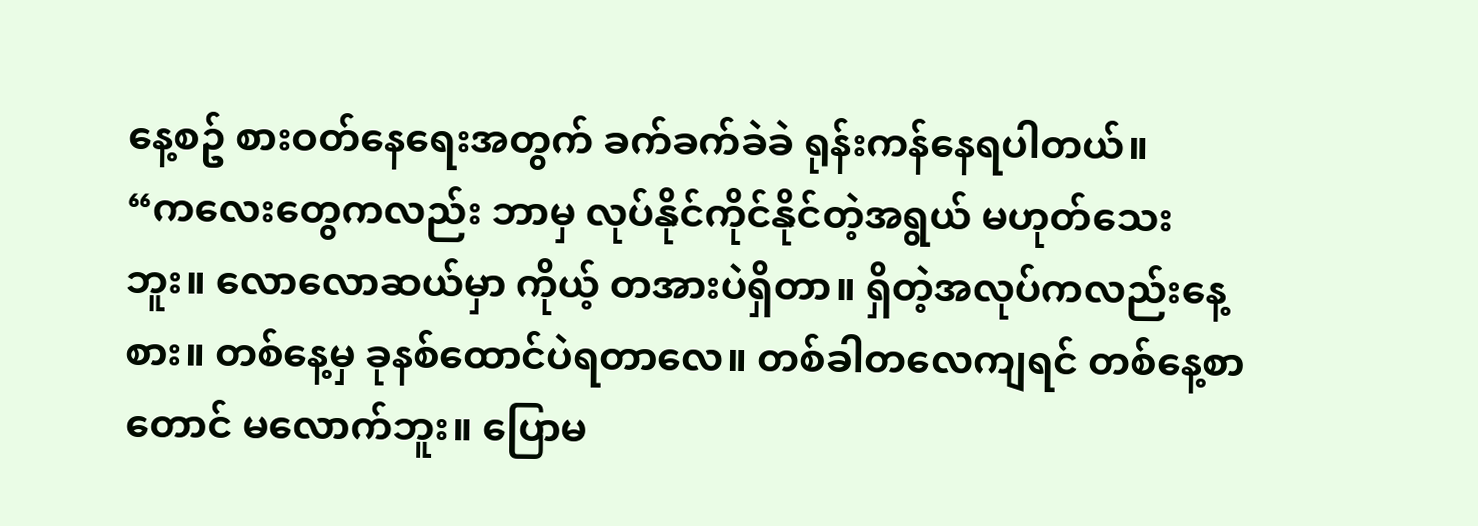နေ့စဥ် စားဝတ်နေရေးအတွက် ခက်ခက်ခဲခဲ ရုန်းကန်နေရပါတယ်။
“ကလေးတွေကလည်း ဘာမှ လုပ်နိုင်ကိုင်နိုင်တဲ့အရွယ် မဟုတ်သေးဘူး။ လောလောဆယ်မှာ ကိုယ့် တအားပဲရှိတာ။ ရှိတဲ့အလုပ်ကလည်းနေ့စား။ တစ်နေ့မှ ခုနစ်ထောင်ပဲရတာလေ။ တစ်ခါတလေကျရင် တစ်နေ့စာတောင် မလောက်ဘူး။ ပြောမ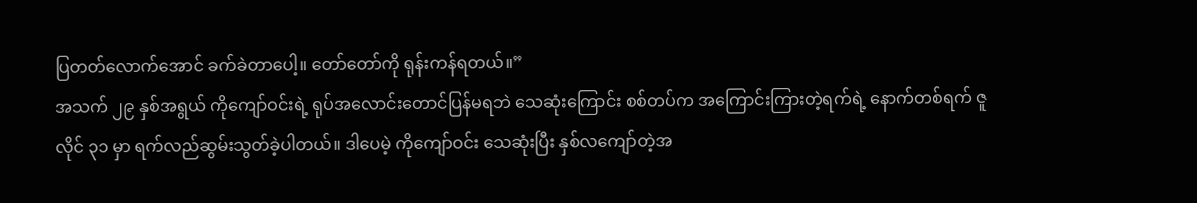ပြတတ်လောက်အောင် ခက်ခဲတာပေါ့။ တော်တော်ကို ရုန်းကန်ရတယ်။”
အသက် ၂၉ နှစ်အရွယ် ကိုကျော်ဝင်းရဲ့ ရုပ်အလောင်းတောင်ပြန်မရဘဲ သေဆုံးကြောင်း စစ်တပ်က အကြောင်းကြားတဲ့ရက်ရဲ့ နောက်တစ်ရက် ဇူလိုင် ၃၁ မှာ ရက်လည်ဆွမ်းသွတ်ခဲ့ပါတယ်။ ဒါပေမဲ့ ကိုကျော်ဝင်း သေဆုံးပြီး နှစ်လကျော်တဲ့အ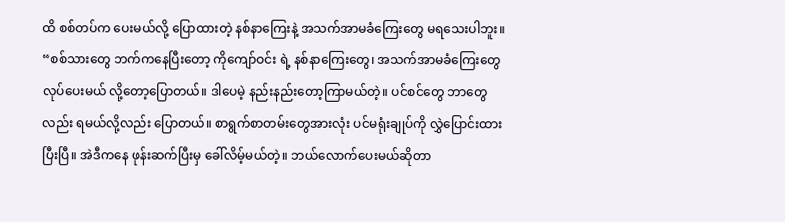ထိ စစ်တပ်က ပေးမယ်လို့ ပြောထားတဲ့ နစ်နာကြေးနဲ့ အသက်အာမခံကြေးတွေ မရသေးပါဘူး။
“စစ်သားတွေ ဘက်ကနေပြီးတော့ ကိုကျော်ဝင်း ရဲ့ နစ်နာကြေးတွေ၊ အသက်အာမခံကြေးတွေ လုပ်ပေးမယ် လို့တော့ပြောတယ်။ ဒါပေမဲ့ နည်းနည်းတော့ကြာမယ်တဲ့။ ပင်စင်တွေ ဘာတွေလည်း ရမယ်လို့လည်း ပြောတယ်။ စာရွက်စာတမ်းတွေအားလုံး ပင်မရုံးချုပ်ကို လွှဲပြောင်းထားပြီးပြီ။ အဲဒီကနေ ဖုန်းဆက်ပြီးမှ ခေါ်လိမ့်မယ်တဲ့။ ဘယ်လောက်ပေးမယ်ဆိုတာ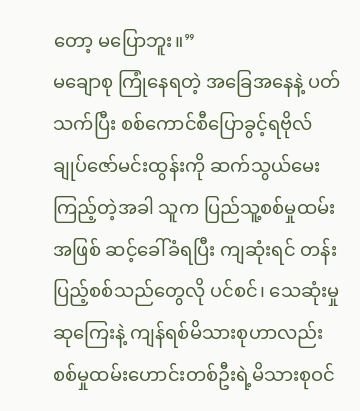တော့ မပြောဘူး။”
မချောစု ကြုံနေရတဲ့ အခြေအနေနဲ့ ပတ်သက်ပြီး စစ်ကောင်စီပြောခွင့်ရဗိုလ်ချုပ်ဇော်မင်းထွန်းကို ဆက်သွယ်မေးကြည့်တဲ့အခါ သူက ပြည်သူ့စစ်မှုထမ်းအဖြစ် ဆင့်ခေါ်ခံရပြီး ကျဆုံးရင် တန်းပြည့်စစ်သည်တွေလို ပင်စင်၊ သေဆုံးမှုဆုကြေးနဲ့ ကျန်ရစ်မိသားစုဟာလည်း စစ်မှုထမ်းဟောင်းတစ်ဦးရဲ့မိသားစုဝင်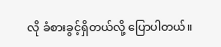လို ခံစားခွင့်ရှိတယ်လို့ ပြောပါတယ်။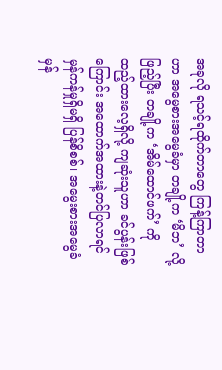အခုလို ရသင့်ရထိုက်တာတွေ ကြန့်ကြာတာဟာ အမွေစားအမွေခံမှာ တချို့က ‘မိဘ’ လို့ ဖြည့်ပြီး တချို့က ‘အိမ်ထောင်ဖက်’ ကို ထည့်ထားလေ့ရှိလို့ ကျဆုံးသူဟာ ခင်ပွန်းဖြစ်ကြောင်း အထောက်အထားနဲ့တင်ပြလာရင် မှန်ကန်မှုရှိမရှိ ပြန်စိစစ်၊ အမွေးစားအမွေခံမှန်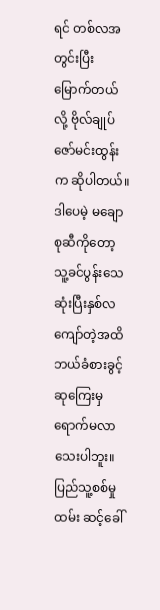ရင် တစ်လအတွင်းပြီးမြောက်တယ်လို့ ဗိုလ်ချုပ်ဇော်မင်းထွန်းက ဆိုပါတယ်။
ဒါပေမဲ့ မချောစုဆီကိုတော့ သူ့ခင်ပွန်းသေဆုံးပြီးနှစ်လကျော်တဲ့အထိ ဘယ်ခံစားခွင့် ဆုကြေးမှ ရောက်မလာသေးပါဘူး။
ပြည်သူ့စစ်မှုထမ်း ဆင့်ခေါ်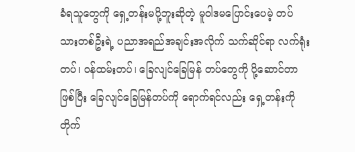ခံရသူတွေကို ရှေ့တန်းမပို့ဘူးဆိုတဲ့ မူဝါဒမပြောင်းပေမဲ့ တပ်သားတစ်ဦးရဲ့ ပညာအရည်အချင်းအလိုက် သက်ဆိုင်ရာ လက်ရုံးတပ်၊ ဝန်ထမ်းတပ်၊ ခြေလျင်ခြေမြန် တပ်တွေကို ပို့ဆောင်တာဖြစ်ပြီး ခြေလျင်ခြေမြန်တပ်ကို ရောက်ရင်လည်း ရှေ့တန်းကိုတိုက်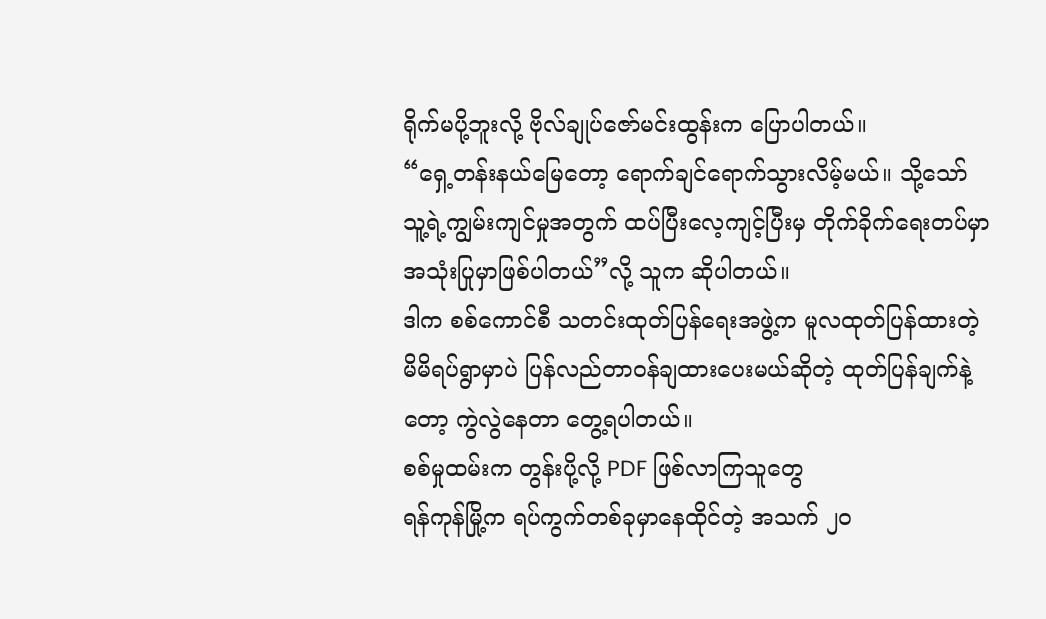ရိုက်မပို့ဘူးလို့ ဗိုလ်ချုပ်ဇော်မင်းထွန်းက ပြောပါတယ်။
“ရှေ့တန်းနယ်မြေတော့ ရောက်ချင်ရောက်သွားလိမ့်မယ်။ သို့သော် သူ့ရဲ့ကျွမ်းကျင်မှုအတွက် ထပ်ပြီးလေ့ကျင့်ပြီးမှ တိုက်ခိုက်ရေးတပ်မှာ အသုံးပြုမှာဖြစ်ပါတယ်”လို့ သူက ဆိုပါတယ်။
ဒါက စစ်ကောင်စီ သတင်းထုတ်ပြန်ရေးအဖွဲ့က မူလထုတ်ပြန်ထားတဲ့ မိမိရပ်ရွာမှာပဲ ပြန်လည်တာဝန်ချထားပေးမယ်ဆိုတဲ့ ထုတ်ပြန်ချက်နဲ့တော့ ကွဲလွဲနေတာ တွေ့ရပါတယ်။
စစ်မှုထမ်းက တွန်းပို့လို့ PDF ဖြစ်လာကြသူတွေ
ရန်ကုန်မြို့က ရပ်ကွက်တစ်ခုမှာနေထိုင်တဲ့ အသက် ၂၀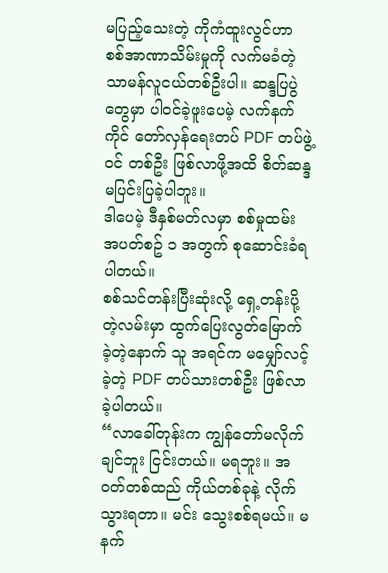မပြည့်သေးတဲ့ ကိုကံထူးလွင်ဟာ စစ်အာဏာသိမ်းမှုကို လက်မခံတဲ့ သာမန်လူငယ်တစ်ဦးပါ။ ဆန္ဒပြပွဲတွေမှာ ပါဝင်ခဲ့ဖူးပေမဲ့ လက်နက်ကိုင် တော်လှန်ရေးတပ် PDF တပ်ဖွဲ့ဝင် တစ်ဦး ဖြစ်လာဖို့အထိ စိတ်ဆန္ဒမပြင်းပြခဲ့ပါဘူး။
ဒါပေမဲ့ ဒီနှစ်မတ်လမှာ စစ်မှုထမ်း အပတ်စဥ် ၁ အတွက် စုဆောင်းခံရပါတယ်။
စစ်သင်တန်းပြီးဆုံးလို့ ရှေ့တန်းပို့တဲ့လမ်းမှာ ထွက်ပြေးလွတ်မြောက်ခဲ့တဲ့နောက် သူ အရင်က မမျှော်လင့်ခဲ့တဲ့ PDF တပ်သားတစ်ဦး ဖြစ်လာခဲ့ပါတယ်။
“လာခေါ်တုန်းက ကျွန်တော်မလိုက်ချင်ဘူး ငြင်းတယ်။ မရဘူး။ အဝတ်တစ်ထည် ကိုယ်တစ်ခုနဲ့ လိုက်သွားရတာ။ မင်း သွေးစစ်ရမယ်။ မနက်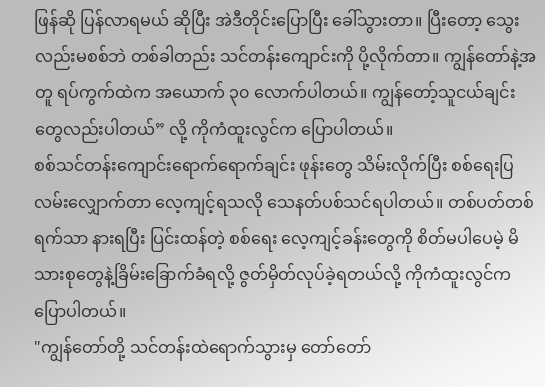ဖြန်ဆို ပြန်လာရမယ် ဆိုပြီး အဲဒီတိုင်းပြောပြီး ခေါ်သွားတာ။ ပြီးတော့ သွေးလည်းမစစ်ဘဲ တစ်ခါတည်း သင်တန်းကျောင်းကို ပို့လိုက်တာ။ ကျွန်တော်နဲ့အတူ ရပ်ကွက်ထဲက အယောက် ၃၀ လောက်ပါတယ်။ ကျွန်တော့်သူငယ်ချင်းတွေလည်းပါတယ်” လို့ ကိုကံထူးလွင်က ပြောပါတယ်။
စစ်သင်တန်းကျောင်းရောက်ရောက်ချင်း ဖုန်းတွေ သိမ်းလိုက်ပြီး စစ်ရေးပြလမ်းလျှောက်တာ လေ့ကျင့်ရသလို သေနတ်ပစ်သင်ရပါတယ်။ တစ်ပတ်တစ်ရက်သာ နားရပြီး ပြင်းထန်တဲ့ စစ်ရေး လေ့ကျင့်ခန်းတွေကို စိတ်မပါပေမဲ့ မိသားစုတွေနဲ့ခြိမ်းခြောက်ခံရလို့ ဇွတ်မှိတ်လုပ်ခဲ့ရတယ်လို့ ကိုကံထူးလွင်က ပြောပါတယ်။
"ကျွန်တော်တို့ သင်တန်းထဲရောက်သွားမှ တော်တော်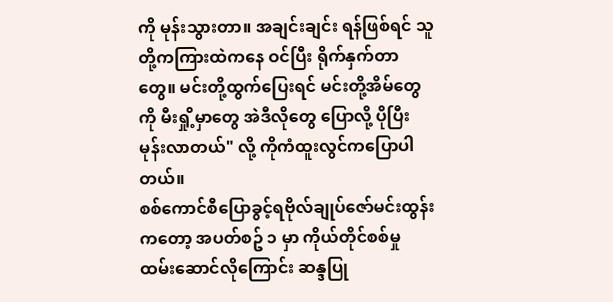ကို မုန်းသွားတာ။ အချင်းချင်း ရန်ဖြစ်ရင် သူတို့ကကြားထဲကနေ ဝင်ပြီး ရိုက်နှက်တာတွေ။ မင်းတို့ထွက်ပြေးရင် မင်းတို့အိမ်တွေကို မီးရှို့မှာတွေ အဲဒီလိုတွေ ပြောလို့ ပိုပြီးမုန်းလာတယ်" လို့ ကိုကံထူးလွင်ကပြောပါတယ်။
စစ်ကောင်စီပြောခွင့်ရဗိုလ်ချုပ်ဇော်မင်းထွန်း ကတော့ အပတ်စဥ် ၁ မှာ ကိုယ်တိုင်စစ်မှု ထမ်းဆောင်လိုကြောင်း ဆန္ဒပြု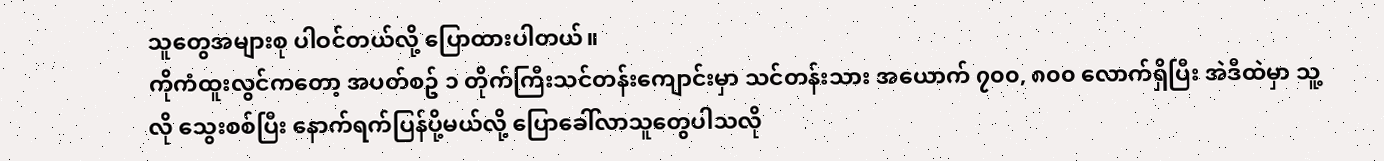သူတွေအများစု ပါဝင်တယ်လို့ ပြောထားပါတယ်။
ကိုကံထူးလွင်ကတော့ အပတ်စဥ် ၁ တိုက်ကြီးသင်တန်းကျောင်းမှာ သင်တန်းသား အယောက် ၇၀၀, ၈၀၀ လောက်ရှိပြီး အဲဒီထဲမှာ သူ့လို သွေးစစ်ပြီး နောက်ရက်ပြန်ပို့မယ်လို့ ပြောခေါ်လာသူတွေပါသလို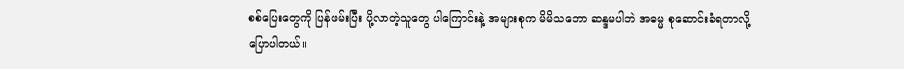စစ်ပြေးတွေကို ပြန်ဖမ်းပြီး ပို့လာတဲ့သူတွေ ပါကြောင်းနဲ့ အများစုက မိမိသဘော ဆန္ဒမပါဘဲ အဓမ္မ စုဆောင်းခံရတာလို့ ပြောပါတယ်။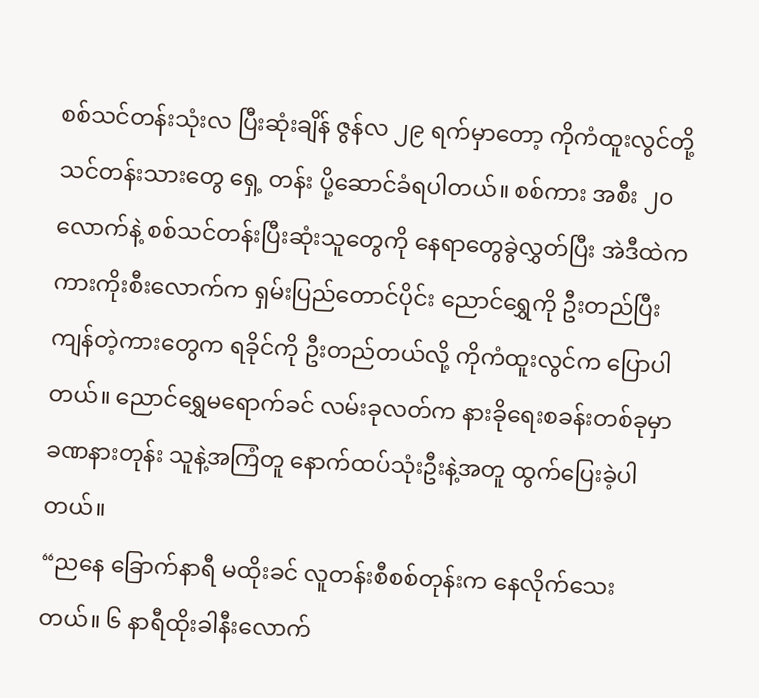စစ်သင်တန်းသုံးလ ပြီးဆုံးချိန် ဇွန်လ ၂၉ ရက်မှာတော့ ကိုကံထူးလွင်တို့ သင်တန်းသားတွေ ရှေ့ တန်း ပို့ဆောင်ခံရပါတယ်။ စစ်ကား အစီး ၂၀ လောက်နဲ့ စစ်သင်တန်းပြီးဆုံးသူတွေကို နေရာတွေခွဲလွှတ်ပြီး အဲဒီထဲက ကားကိုးစီးလောက်က ရှမ်းပြည်တောင်ပိုင်း ညောင်ရွှေကို ဦးတည်ပြီး ကျန်တဲ့ကားတွေက ရခိုင်ကို ဦးတည်တယ်လို့ ကိုကံထူးလွင်က ပြောပါတယ်။ ညောင်ရွှေမရောက်ခင် လမ်းခုလတ်က နားခိုရေးစခန်းတစ်ခုမှာ ခဏနားတုန်း သူနဲ့အကြံတူ နောက်ထပ်သုံးဦးနဲ့အတူ ထွက်ပြေးခဲ့ပါတယ်။
“ညနေ ခြောက်နာရီ မထိုးခင် လူတန်းစီစစ်တုန်းက နေလိုက်သေးတယ်။ ၆ နာရီထိုးခါနီးလောက်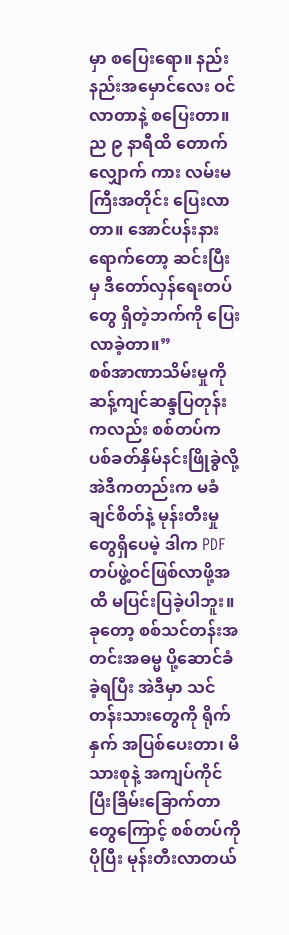မှာ စပြေးရော။ နည်းနည်းအမှောင်လေး ဝင်လာတာနဲ့ စပြေးတာ။ ည ၉ နာရီထိ တောက်လျှောက် ကား လမ်းမကြီးအတိုင်း ပြေးလာတာ။ အောင်ပန်းနားရောက်တော့ ဆင်းပြီးမှ ဒီတော်လှန်ရေးတပ်တွေ ရှိတဲ့ဘက်ကို ပြေးလာခဲ့တာ။”
စစ်အာဏာသိမ်းမှုကို ဆန့်ကျင်ဆန္ဒပြတုန်းကလည်း စစ်တပ်က ပစ်ခတ်နှိမ်နင်းဖြိုခွဲလို့ အဲဒီကတည်းက မခံချင်စိတ်နဲ့ မုန်းတီးမှုတွေရှိပေမဲ့ ဒါက PDF တပ်ဖွဲ့ဝင်ဖြစ်လာဖို့အထိ မပြင်းပြခဲ့ပါဘူး။ ခုတော့ စစ်သင်တန်းအတင်းအဓမ္မ ပို့ဆောင်ခံခဲ့ရပြီး အဲဒီမှာ သင်တန်းသားတွေကို ရိုက်နှက် အပြစ်ပေးတာ၊ မိသားစုနဲ့ အကျပ်ကိုင်ပြီးခြိမ်းခြောက်တာတွေကြောင့် စစ်တပ်ကို ပိုပြီး မုန်းတီးလာတယ်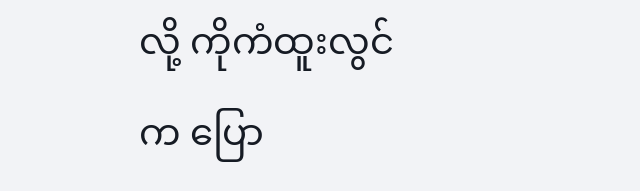လို့ ကိုကံထူးလွင်က ပြော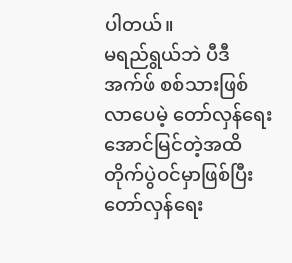ပါတယ်။
မရည်ရွယ်ဘဲ ပီဒီအက်ဖ် စစ်သားဖြစ်လာပေမဲ့ တော်လှန်ရေးအောင်မြင်တဲ့အထိ တိုက်ပွဲဝင်မှာဖြစ်ပြီး တော်လှန်ရေး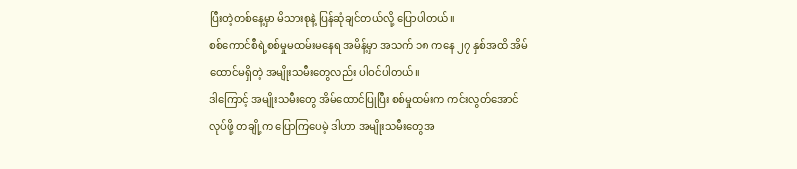ပြီးတဲ့တစ်နေ့မှာ မိသားစုနဲ့ ပြန်ဆုံချင်တယ်လို့ ပြောပါတယ်။
စစ်ကောင်စီရဲ့စစ်မှုမထမ်းမနေရ အမိန့်မှာ အသက် ၁၈ ကနေ ၂၇ နှစ်အထိ အိမ်ထောင်မရှိတဲ့ အမျိုးသမီးတွေလည်း ပါဝင်ပါတယ်။
ဒါကြောင့် အမျိုးသမီးတွေ အိမ်ထောင်ပြုပြီး စစ်မှုထမ်းက ကင်းလွတ်အောင် လုပ်ဖို့ တချို့က ပြောကြပေမဲ့ ဒါဟာ အမျိုးသမီးတွေအ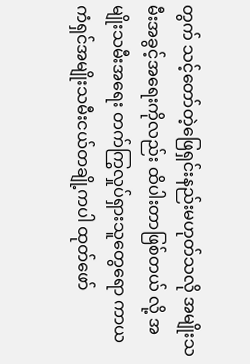တွက် သင့်တော်တဲ့ဖြေရှင်းနည်းမဟုတ်သလို အမျိုးသမီးအခွင့်အရေးကိုလည်း ထိပါးတာဖြစ်တယ် လို့ အမျိုးသမီးအရေး တက်ကြွလှုပ်ရှားသူတွေရော ကာယကံရှင်အမျိုးသမီးငယ်တချို့ကပါ ထုတ်ဖော်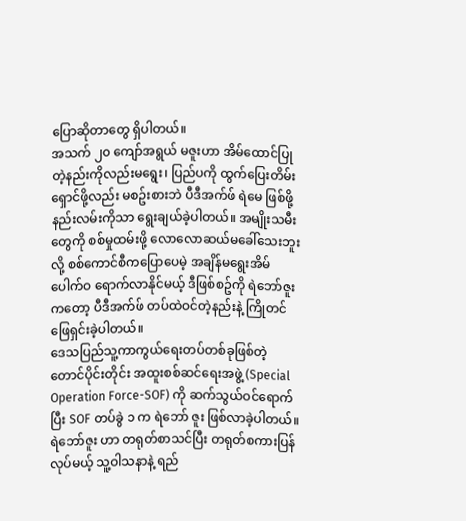ပြောဆိုတာတွေ ရှိပါတယ်။
အသက် ၂၀ ကျော်အရွယ် မဇူးဟာ အိမ်ထောင်ပြုတဲ့နည်းကိုလည်းမရွေး၊ ပြည်ပကို ထွက်ပြေးတိမ်းရှောင်ဖို့လည်း မစဥ်းစားဘဲ ပီဒီအက်ဖ် ရဲမေ ဖြစ်ဖို့ နည်းလမ်းကိုသာ ရွေးချယ်ခဲ့ပါတယ်။ အမျိုးသမီးတွေကို စစ်မှုထမ်းဖို့ လောလောဆယ်မခေါ်သေးဘူးလို့ စစ်ကောင်စီကပြောပေမဲ့ အချိန်မရွေးအိမ်ပေါက်ဝ ရောက်လာနိုင်မယ့် ဒီဖြစ်စဥ်ကို ရဲဘော်ဇူးကတော့ ပီဒီအက်ဖ် တပ်ထဲဝင်တဲ့နည်းနဲ့ ကြိုတင်ဖြေရှင်းခဲ့ပါတယ်။
ဒေသပြည်သူ့ကာကွယ်ရေးတပ်တစ်ခုဖြစ်တဲ့ တောင်ပိုင်းတိုင်း အထူးစစ်ဆင်ရေးအဖွဲ့ (Special Operation Force-SOF) ကို ဆက်သွယ်ဝင်ရောက်ပြီး SOF တပ်ခွဲ ၁ က ရဲဘော် ဇူး ဖြစ်လာခဲ့ပါတယ်။ ရဲဘော်ဇူး ဟာ တရုတ်စာသင်ပြီး တရုတ်စကားပြန်လုပ်မယ့် သူ့ဝါသနာနဲ့ ရည်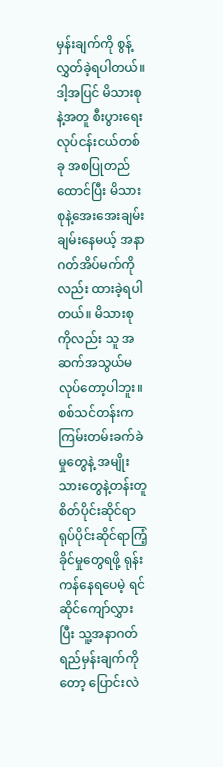မှန်းချက်ကို စွန့်လွှတ်ခဲ့ရပါတယ်။ ဒါ့အပြင် မိသားစုနဲ့အတူ စီးပွားရေးလုပ်ငန်းငယ်တစ်ခု အစပြုတည်ထောင်ပြီး မိသားစုနဲ့အေးအေးချမ်းချမ်းနေမယ့် အနာဂတ်အိပ်မက်ကိုလည်း ထားခဲ့ရပါတယ်။ မိသားစုကိုလည်း သူ အဆက်အသွယ်မလုပ်တော့ပါဘူး။
စစ်သင်တန်းက ကြမ်းတမ်းခက်ခဲမှုတွေနဲ့ အမျိုးသားတွေနဲ့တန်းတူ စိတ်ပိုင်းဆိုင်ရာ ရုပ်ပိုင်းဆိုင်ရာကြံ့ခိုင်မှုတွေရဖို့ ရုန်းကန်နေရပေမဲ့ ရင်ဆိုင်ကျော်လွှားပြီး သူ့အနာဂတ်ရည်မှန်းချက်ကိုတော့ ပြောင်းလဲ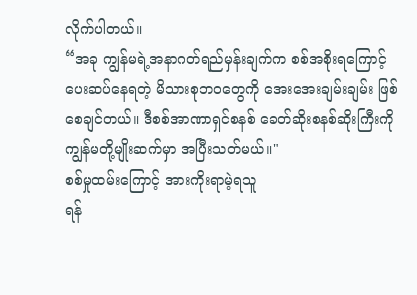လိုက်ပါတယ်။
“အခု ကျွန်မရဲ့အနာဂတ်ရည်မှန်းချက်က စစ်အစိုးရကြောင့် ပေးဆပ်နေရတဲ့ မိသားစုဘဝတွေကို အေးအေးချမ်းချမ်း ဖြစ်စေချင်တယ်။ ဒီစစ်အာဏာရှင်စနစ် ခေတ်ဆိုးစနစ်ဆိုးကြီးကို ကျွန်မတို့မျိုးဆက်မှာ အပြီးသတ်မယ်။"
စစ်မှုထမ်းကြောင့် အားကိုးရာမဲ့ရသူ
ရန်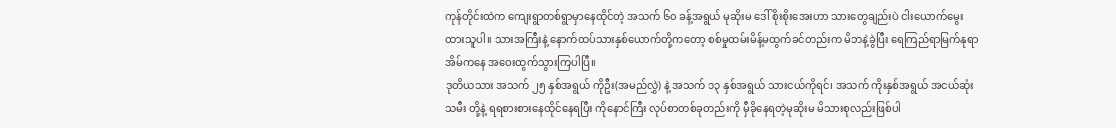ကုန်တိုင်းထဲက ကျေးရွာတစ်ရွာမှာနေထိုင်တဲ့ အသက် ၆၀ ခန့်အရွယ် မုဆိုးမ ဒေါ် စိုးစိုးအေးဟာ သားတွေချည်းပဲ ငါးယောက်မွေးထားသူပါ။ သားအကြီးနဲ့ နောက်ထပ်သားနှစ်ယောက်တို့ကတော့ စစ်မှုထမ်းမိန့်မထွက်ခင်တည်းက မိဘနဲ့ခွဲပြီး ရေကြည်ရာမြက်နုရာ အိမ်ကနေ အဝေးထွက်သွားကြပါပြီ။
ဒုတိယသား အသက် ၂၅ နှစ်အရွယ် ကိုဦး(အမည်လွှဲ) နဲ့ အသက် ၁၃ နှစ်အရွယ် သားငယ်ကိုရင်၊ အသက် ကိုးနှစ်အရွယ် အငယ်ဆုံး သမီး တို့နဲ့ ရရစားစားနေထိုင်နေရပြီး ကိုနောင်ကြီး လုပ်စာတစ်ခုတည်းကို မှီခိုနေရတဲ့မုဆိုးမ မိသားစုလည်းဖြစ်ပါ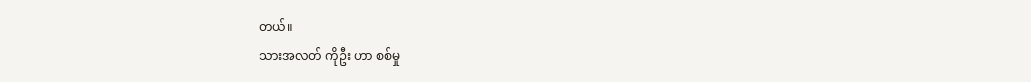တယ်။
သားအလတ် ကိုဦး ဟာ စစ်မှု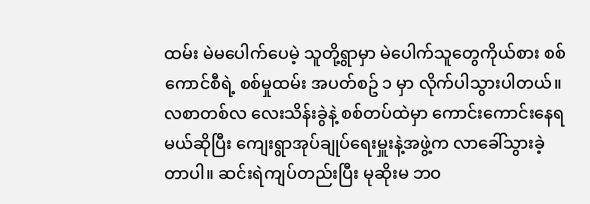ထမ်း မဲမပေါက်ပေမဲ့ သူတို့ရွာမှာ မဲပေါက်သူတွေကိုယ်စား စစ်ကောင်စီရဲ့ စစ်မှုထမ်း အပတ်စဥ် ၁ မှာ လိုက်ပါသွားပါတယ်။
လစာတစ်လ လေးသိန်းခွဲနဲ့ စစ်တပ်ထဲမှာ ကောင်းကောင်းနေရမယ်ဆိုပြီး ကျေးရွာအုပ်ချုပ်ရေးမှူးနဲ့အဖွဲ့က လာခေါ်သွားခဲ့တာပါ။ ဆင်းရဲကျပ်တည်းပြီး မုဆိုးမ ဘဝ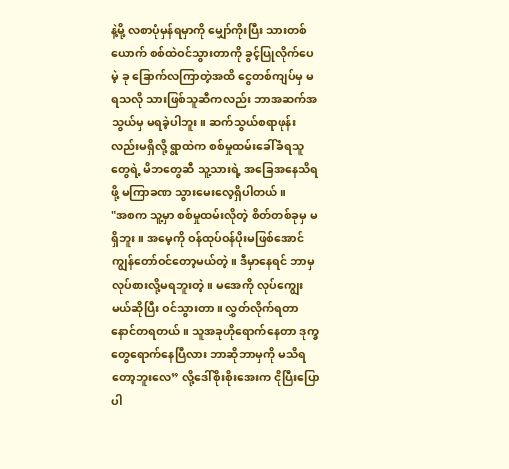နဲ့မို့ လစာပုံမှန်ရမှာကို မျှော်ကိုးပြီး သားတစ်ယောက် စစ်ထဲဝင်သွားတာကို ခွင့်ပြုလိုက်ပေမဲ့ ခု ခြောက်လကြာတဲ့အထိ ငွေတစ်ကျပ်မှ မရသလို သားဖြစ်သူဆီကလည်း ဘာအဆက်အသွယ်မှ မရခဲ့ပါဘူး။ ဆက်သွယ်စရာဖုန်းလည်းမရှိလို့ ရွာထဲက စစ်မှုထမ်းခေါ်ခံရသူတွေရဲ့ မိဘတွေဆီ သူ့သားရဲ့ အခြေအနေသိရဖို့ မကြာခဏ သွားမေးလေ့ရှိပါတယ်။
"အစက သူ့မှာ စစ်မှုထမ်းလိုတဲ့ စိတ်တစ်ခုမှ မရှိဘူး။ အမေ့ကို ဝန်ထုပ်ဝန်ပိုးမဖြစ်အောင် ကျွန်တော်ဝင်တော့မယ်တဲ့။ ဒီမှာနေရင် ဘာမှလုပ်စားလို့မရဘူးတဲ့။ မအေကို လုပ်ကျွေးမယ်ဆိုပြီး ဝင်သွားတာ။ လွှတ်လိုက်ရတာ နောင်တရတယ်။ သူအခုဟိုရောက်နေတာ ဒုက္ခတွေရောက်နေပြီလား ဘာဆိုဘာမှကို မသိရတော့ဘူးလေ” လို့ဒေါ်စိုးစိုးအေးက ငိုပြီးပြောပါ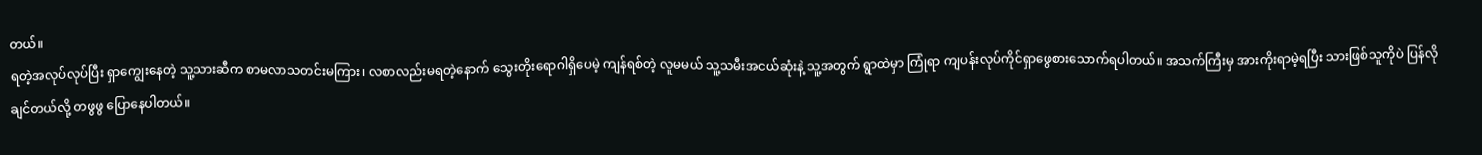တယ်။
ရတဲ့အလုပ်လုပ်ပြီး ရှာကျွေးနေတဲ့ သူ့သားဆီက စာမလာသတင်းမကြား၊ လစာလည်းမရတဲ့နောက် သွေးတိုးရောဂါရှိပေမဲ့ ကျန်ရစ်တဲ့ လူမမယ် သူ့သမီးအငယ်ဆုံးနဲ့ သူ့အတွက် ရွာထဲမှာ ကြုံရာ ကျပန်းလုပ်ကိုင်ရှာဖွေစားသောက်ရပါတယ်။ အသက်ကြီးမှ အားကိုးရာမဲ့ရပြီး သားဖြစ်သူကိုပဲ ပြန်လိုချင်တယ်လို့ တဖွဖွ ပြောနေပါတယ်။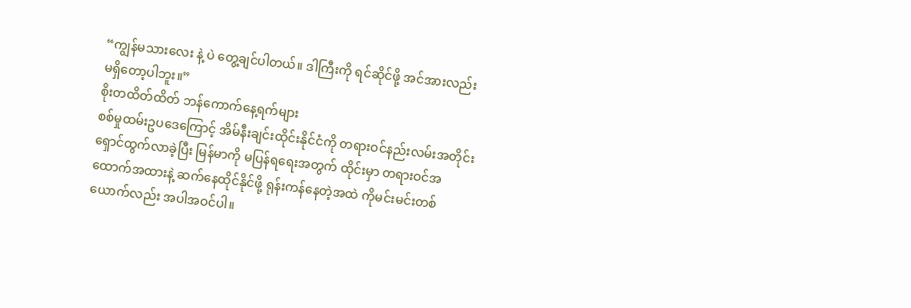“ကျွန်မသားလေး နဲ့ ပဲ တွေ့ချင်ပါတယ်။ ဒါကြီးကို ရင်ဆိုင်ဖို့ အင်အားလည်း မရှိတော့ပါဘူး။”
စိုးတထိတ်ထိတ် ဘန်ကောက်နေ့ရက်များ
စစ်မှုထမ်းဥပဒေကြောင့် အိမ်နီးချင်းထိုင်းနိုင်ငံကို တရားဝင်နည်းလမ်းအတိုင်း ရှောင်ထွက်လာခဲ့ပြီး မြန်မာကို မပြန်ရရေးအတွက် ထိုင်းမှာ တရားဝင်အထောက်အထားနဲ့ ဆက်နေထိုင်နိုင်ဖို့ ရုန်းကန်နေတဲ့အထဲ ကိုမင်းမင်းတစ်ယောက်လည်း အပါအဝင်ပါ။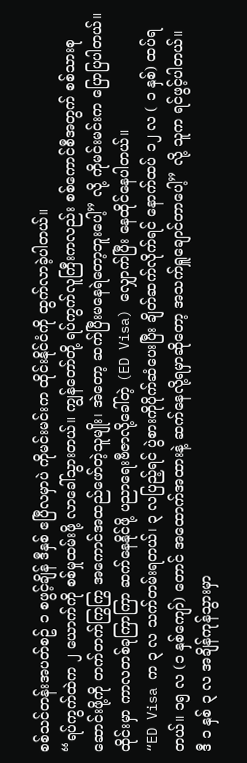စစ်သင်တန်းအပတ်စဥ် ၁ စဖွင့်ချိန် ဒီနှစ် ဧပြီလမှာပဲ ကိုမင်းမင်းက ထိုင်းနိုင်ငံကို ထွက်လာခဲ့ပါတယ်။
“ရပ်ကွက်ထဲက ၂ ယောက်ကို စစ်မှုထမ်းဖို့ လာခေါ်သွားတယ်။ ကျွန်တော်တို့ ရပ်ကွက်လူကြီးကလည်း စစ်ကောင်စီအတွက် စစ်သားစုဆောင်းဖို့ကို တက်တက်ကြွကြွ အကောင်အထည်ဖော်တဲ့သူမျိုး၊ အဲတော့ ဆက်ပြီးမနေရဲတော့ဘူးပေါ့” လို့ ကိုမင်းမင်းက ပြောပြပါတယ်။
ထိုင်းမှာ ကာလတစ်ခုကြာကြာ ဆက်နေနိုင်ဖို့ ပညာရေးဗီဇာလို့ခေါ်တဲ့ (ED Visa) လျှောက်ပြီး နေထိုင်နေပါတယ်။
“ED Visa က ၃ လ သက်တမ်းရတယ်၊ ၃ လပြည့်ရင် ပွဲစားကိုပိုက်ဆံပေးပြီး ချိတ်ဆက်လိုက်ရင် နောက်ထပ် ၁၂ လ ( ၁ နှစ်) ထပ်ရတယ်။ ၁၅ လ (၁ နှစ်ကျော်) တောင် အထောက်အထားနဲ့ ဆက်နေလို့ရမှာဆိုတော့ အသက်ရှူချောင်တာပေါ့” လို့ သူက ရင်ဖွင့်ပါတယ်။
ဒီ ၁ နှစ် ၃ လ အချိန်ကုန်သွားမှာ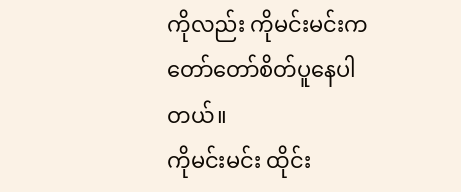ကိုလည်း ကိုမင်းမင်းက တော်တော်စိတ်ပူနေပါတယ်။
ကိုမင်းမင်း ထိုင်း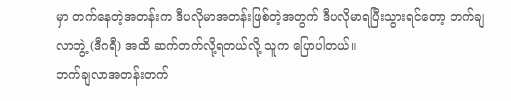မှာ တက်နေတဲ့အတန်းက ဒီပလိုမာအတန်းဖြစ်တဲ့အတွက် ဒီပလိုမာရပြီးသွားရင်တော့ ဘက်ချလာဘွဲ့ (ဒီဂရီ) အထိ ဆက်တက်လို့ရတယ်လို့ သူက ပြောပါတယ်။
ဘက်ချလာအတန်းတက်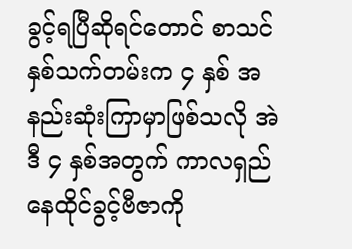ခွင့်ရပြီဆိုရင်တောင် စာသင်နှစ်သက်တမ်းက ၄ နှစ် အနည်းဆုံးကြာမှာဖြစ်သလို အဲဒီ ၄ နှစ်အတွက် ကာလရှည် နေထိုင်ခွင့်ဗီဇာကို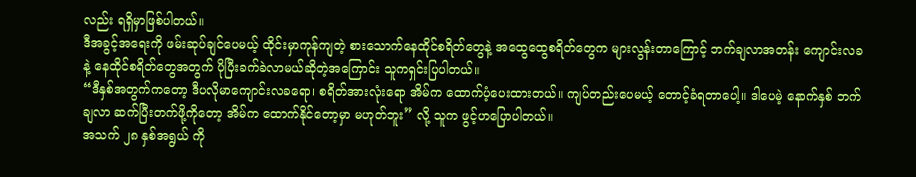လည်း ရရှိမှာဖြစ်ပါတယ်။
ဒီအခွင့်အရေးကို ဖမ်းဆုပ်ချင်ပေမယ့် ထိုင်းမှာကုန်ကျတဲ့ စားသောက်နေထိုင်စရိတ်တွေနဲ့ အထွေထွေစရိတ်တွေက များလွန်းတာကြောင့် ဘက်ချလာအတန်း ကျောင်းလခနဲ့ နေထိုင်စရိတ်တွေအတွက် ပိုပြီးခက်ခဲလာမယ်ဆိုတဲ့အကြောင်း သူကရှင်းပြပါတယ်။
“ဒီနှစ်အတွက်ကတော့ ဒီပလိုမာကျောင်းလခရော၊ စရိတ်အားလုံးရော အိမ်က ထောက်ပံ့ပေးထားတယ်။ ကျပ်တည်းပေမယ့် တောင့်ခံရတာပေါ့။ ဒါပေမဲ့ နောက်နှစ် ဘက်ချလာ ဆက်ပြီးတက်ဖို့ကိုတော့ အိမ်က ထောက်နိုင်တော့မှာ မဟုတ်ဘူး” လို့ သူက ဖွင့်ဟပြောပါတယ်။
အသက် ၂၈ နှစ်အရွယ် ကို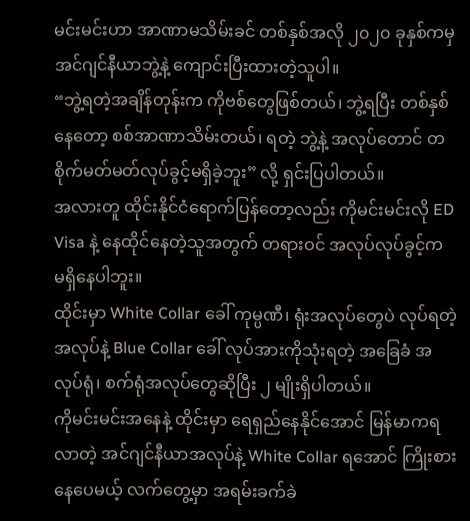မင်းမင်းဟာ အာဏာမသိမ်းခင် တစ်နှစ်အလို ၂၀၂၀ ခုနှစ်ကမှ အင်ဂျင်နီယာဘွဲ့နဲ့ ကျောင်းပြီးထားတဲ့သူပါ။
“ဘွဲ့ရတဲ့အချိန်တုန်းက ကိုဗစ်တွေဖြစ်တယ်၊ ဘွဲ့ရပြီး တစ်နှစ်နေတော့ စစ်အာဏာသိမ်းတယ်၊ ရတဲ့ ဘွဲ့နဲ့ အလုပ်တောင် တစိုက်မတ်မတ်လုပ်ခွင့်မရှိခဲ့ဘူး” လို့ ရှင်းပြပါတယ်။
အလားတူ ထိုင်းနိုင်ငံရောက်ပြန်တော့လည်း ကိုမင်းမင်းလို ED Visa နဲ့ နေထိုင်နေတဲ့သူအတွက် တရားဝင် အလုပ်လုပ်ခွင့်က မရှိနေပါဘူး။
ထိုင်းမှာ White Collar ခေါ် ကုမ္ပဏီ၊ ရုံးအလုပ်တွေပဲ လုပ်ရတဲ့အလုပ်နဲ့ Blue Collar ခေါ် လုပ်အားကိုသုံးရတဲ့ အခြေခံ အလုပ်ရုံ၊ စက်ရုံအလုပ်တွေဆိုပြီး ၂ မျိုးရှိပါတယ်။
ကိုမင်းမင်းအနေနဲ့ ထိုင်းမှာ ရေရှည်နေနိုင်အောင် မြန်မာကရလာတဲ့ အင်ဂျင်နီယာအလုပ်နဲ့ White Collar ရအောင် ကြိုးစားနေပေမယ့် လက်တွေ့မှာ အရမ်းခက်ခဲ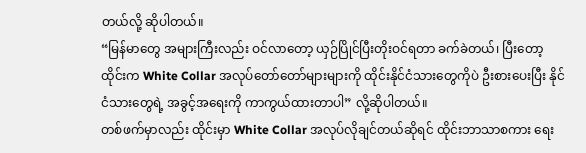တယ်လို့ ဆိုပါတယ်။
“မြန်မာတွေ အများကြီးလည်း ဝင်လာတော့ ယှဉ်ပြိုင်ပြီးတိုးဝင်ရတာ ခက်ခဲတယ်၊ ပြီးတော့ ထိုင်းက White Collar အလုပ်တော်တော်များများကို ထိုင်းနိုင်ငံသားတွေကိုပဲ ဦးစားပေးပြီး နိုင်ငံသားတွေရဲ့ အခွင့်အရေးကို ကာကွယ်ထားတာပါ” လို့ဆိုပါတယ်။
တစ်ဖက်မှာလည်း ထိုင်းမှာ White Collar အလုပ်လိုချင်တယ်ဆိုရင် ထိုင်းဘာသာစကား ရေး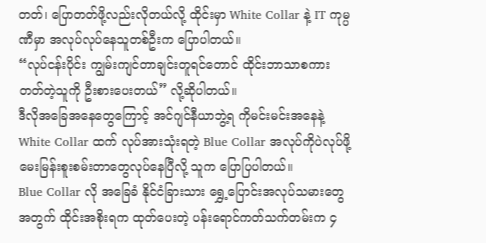တတ်၊ ပြောတတ်ဖို့လည်းလိုတယ်လို့ ထိုင်းမှာ White Collar နဲ့ IT ကုမ္ပဏီမှာ အလုပ်လုပ်နေသူတစ်ဦးက ပြောပါတယ်။
“လုပ်ငန်းပိုင်း ကျွမ်းကျင်တာချင်းတူရင်တောင် ထိုင်းဘာသာစကားတတ်တဲ့သူကို ဦးစားပေးတယ်” လို့ဆိုပါတယ်။
ဒီလိုအခြေအနေတွေကြောင့် အင်ဂျင်နီယာဘွဲ့ရ ကိုမင်းမင်းအနေနဲ့ White Collar ထက် လုပ်အားသုံးရတဲ့ Blue Collar အလုပ်ကိုပဲလုပ်ဖို့ မေးမြန်းစူးစမ်းတာတွေလုပ်နေပြီလို့ သူက ပြောပြပါတယ်။
Blue Collar လို အခြေခံ နိုင်ငံခြားသား ရွှေ့ပြောင်းအလုပ်သမားတွေအတွက် ထိုင်းအစိုးရက ထုတ်ပေးတဲ့ ပန်းရောင်ကတ်သက်တမ်းက ၄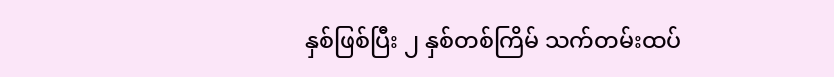နှစ်ဖြစ်ပြီး ၂ နှစ်တစ်ကြိမ် သက်တမ်းထပ်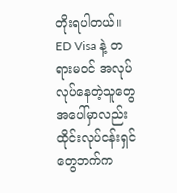တိုးရပါတယ်။
ED Visa နဲ့ တရားမဝင် အလုပ်လုပ်နေတဲ့သူတွေအပေါ်မှာလည်း ထိုင်းလုပ်ငန်းရှင်တွေဘက်က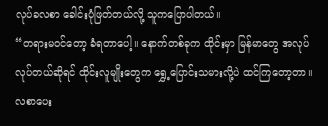လုပ်ခလစာ ခေါင်းပုံဖြတ်တယ်လို့ သူကပြောပါတယ်။
“တရားမဝင်တော့ ခံရတာပေါ့။ နောက်တစ်ခုက ထိုင်းမှာ မြန်မာတွေ အလုပ်လုပ်တယ်ဆိုရင် ထိုင်းလူမျိုးတွေက ရွှေ့ပြောင်းသမားလို့ပဲ ထင်ကြတော့တာ။ လစာပေး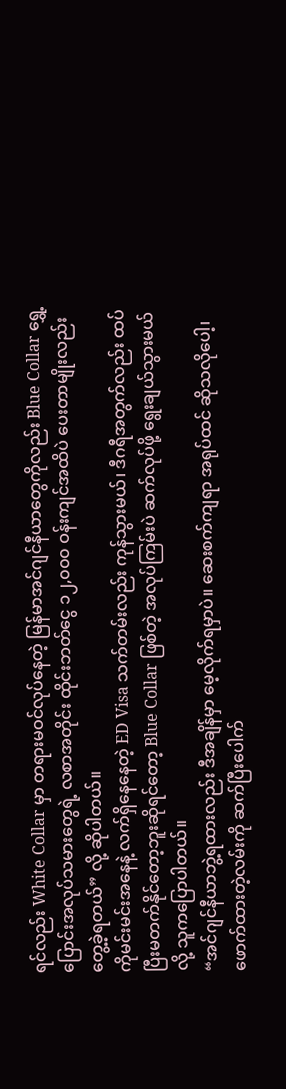ရင်လည်း White Collar မှာ တရားမဝင်လုပ်နေတဲ့ မြန်မာအင်ဂျင်နီယာတွေကိုလည်း Blue Collar ရွှေ့ပြောင်းအလုပ်သမားတွေရဲ့ လစာအတိုင်း ထိုင်းဘတ်ငွေ ၁၂,၀၀၀ ဝန်းကျင်အထိပဲ ပေးတာမျိုးလည်း တွေ့ခဲ့ရတယ်” လို့ ဆိုပါတယ်။
ကိုမင်းမင်းအနေနဲ့ လက်ရှိနေနေတဲ့ ED Visa သက်တမ်းလည်း ကုန်သွားမယ်၊ ဒီဂရီအတွက်လည်း ထပ်ပြီးမတက်နိုင်တော့ဘူးဆိုရင်တော့ Blue Collar ဖြစ်တဲ့ အလုပ်ကြမ်းပဲ ဆက်လုပ်ဖို့ ရွေးချယ်သွားမယ်လို့ သူကပြောပါတယ်။
“အင်ဂျင်နီယာဘွဲ့ရထားလည်း ဒီအချိန်မှာ မေ့လိုက်ရမှာပဲ။ ဆေးစက်ကျရာ အရုပ်ထင် ဆိုသလိုပေါ့၊ ဖောက်ထားတဲ့လမ်းကို ဆက်ပြီးပေါက်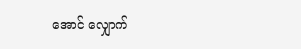အောင် လျှောက်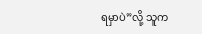ရမှာပဲ”လို့ သူက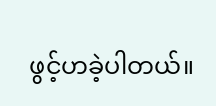ဖွင့်ဟခဲ့ပါတယ်။